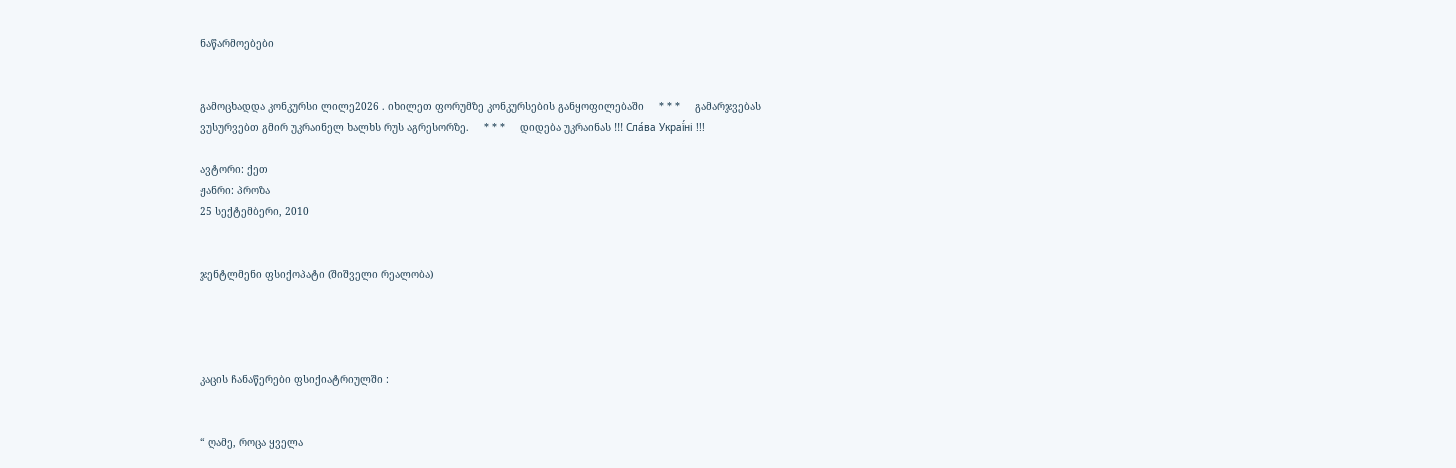ნაწარმოებები


გამოცხადდა კონკურსი ლილე2026 . იხილეთ ფორუმზე კონკურსების განყოფილებაში     * * *     გამარჯვებას ვუსურვებთ გმირ უკრაინელ ხალხს რუს აგრესორზე.     * * *     დიდება უკრაინას !!! Сла́ва Украї́ні !!!

ავტორი: ქეთ
ჟანრი: პროზა
25 სექტემბერი, 2010


ჯენტლმენი ფსიქოპატი (შიშველი რეალობა)




კაცის ჩანაწერები ფსიქიატრიულში :


“ ღამე, როცა ყველა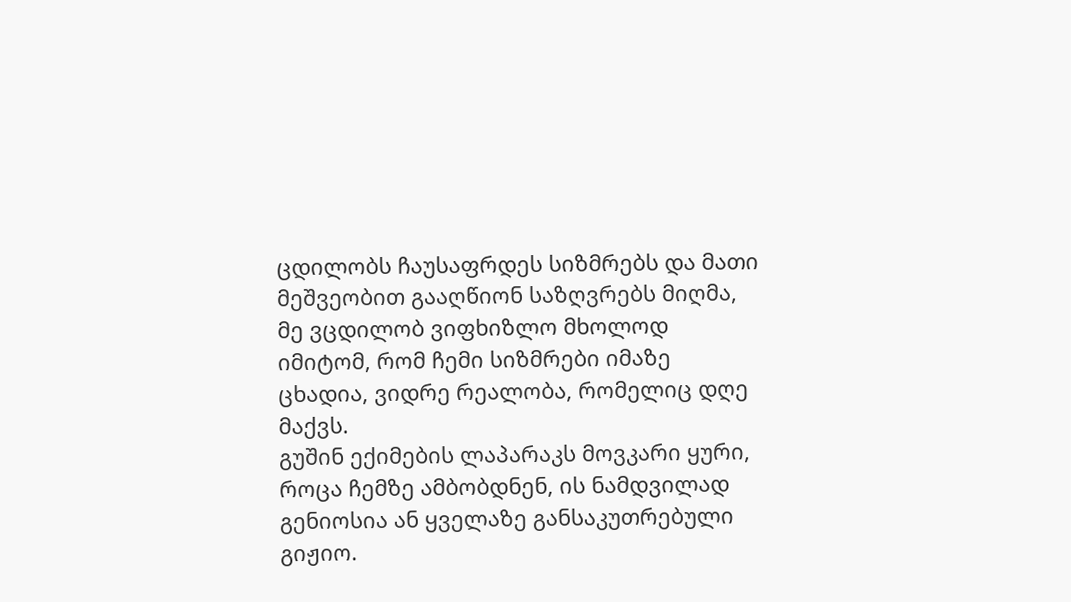ცდილობს ჩაუსაფრდეს სიზმრებს და მათი მეშვეობით გააღწიონ საზღვრებს მიღმა, მე ვცდილობ ვიფხიზლო მხოლოდ იმიტომ, რომ ჩემი სიზმრები იმაზე ცხადია, ვიდრე რეალობა, რომელიც დღე მაქვს.
გუშინ ექიმების ლაპარაკს მოვკარი ყური, როცა ჩემზე ამბობდნენ, ის ნამდვილად გენიოსია ან ყველაზე განსაკუთრებული გიჟიო.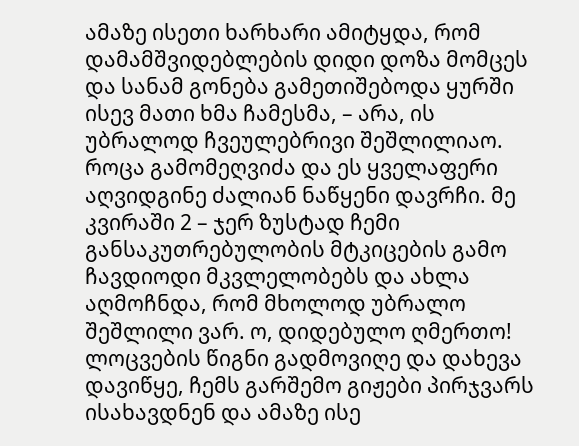ამაზე ისეთი ხარხარი ამიტყდა, რომ დამამშვიდებლების დიდი დოზა მომცეს და სანამ გონება გამეთიშებოდა ყურში ისევ მათი ხმა ჩამესმა, – არა, ის უბრალოდ ჩვეულებრივი შეშლილიაო.
როცა გამომეღვიძა და ეს ყველაფერი აღვიდგინე ძალიან ნაწყენი დავრჩი. მე კვირაში 2 – ჯერ ზუსტად ჩემი განსაკუთრებულობის მტკიცების გამო ჩავდიოდი მკვლელობებს და ახლა აღმოჩნდა, რომ მხოლოდ უბრალო შეშლილი ვარ. ო, დიდებულო ღმერთო!
ლოცვების წიგნი გადმოვიღე და დახევა დავიწყე, ჩემს გარშემო გიჟები პირჯვარს ისახავდნენ და ამაზე ისე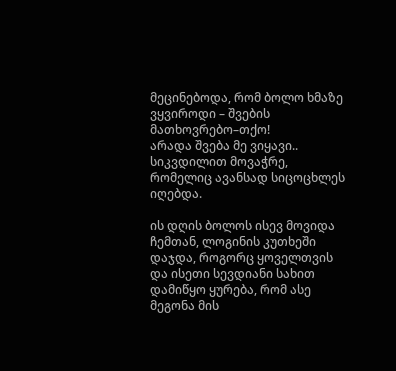მეცინებოდა, რომ ბოლო ხმაზე ვყვიროდი – შვების მათხოვრებო–თქო!
არადა შვება მე ვიყავი.. სიკვდილით მოვაჭრე, რომელიც ავანსად სიცოცხლეს იღებდა.

ის დღის ბოლოს ისევ მოვიდა ჩემთან, ლოგინის კუთხეში დაჯდა, როგორც ყოველთვის და ისეთი სევდიანი სახით დამიწყო ყურება, რომ ასე მეგონა მის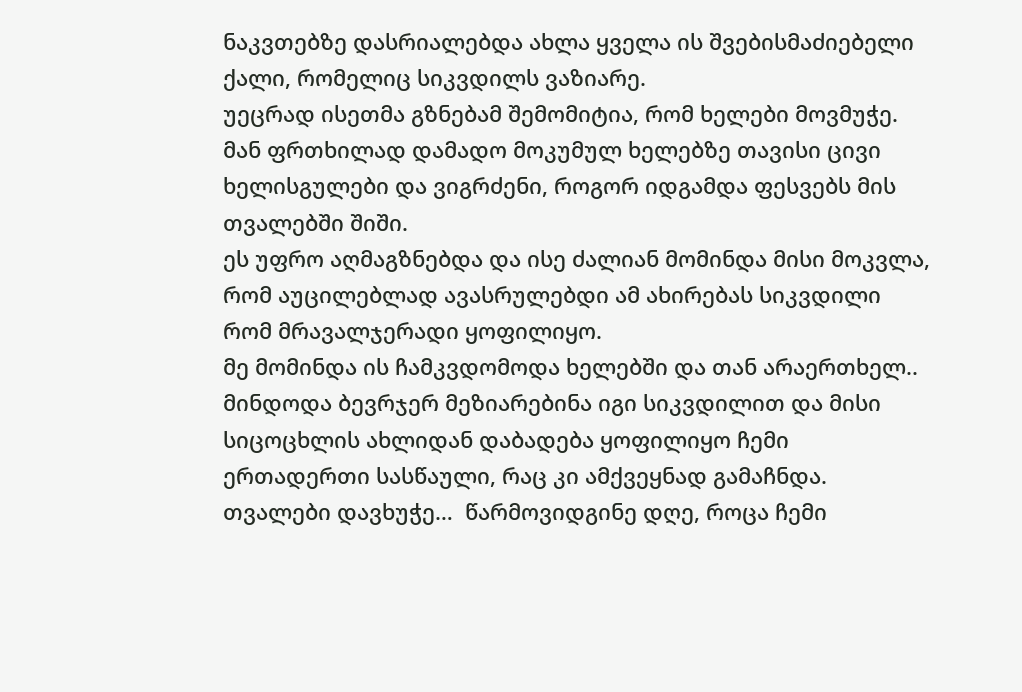ნაკვთებზე დასრიალებდა ახლა ყველა ის შვებისმაძიებელი ქალი, რომელიც სიკვდილს ვაზიარე.
უეცრად ისეთმა გზნებამ შემომიტია, რომ ხელები მოვმუჭე.
მან ფრთხილად დამადო მოკუმულ ხელებზე თავისი ცივი ხელისგულები და ვიგრძენი, როგორ იდგამდა ფესვებს მის თვალებში შიში.
ეს უფრო აღმაგზნებდა და ისე ძალიან მომინდა მისი მოკვლა, რომ აუცილებლად ავასრულებდი ამ ახირებას სიკვდილი რომ მრავალჯერადი ყოფილიყო.
მე მომინდა ის ჩამკვდომოდა ხელებში და თან არაერთხელ.. მინდოდა ბევრჯერ მეზიარებინა იგი სიკვდილით და მისი სიცოცხლის ახლიდან დაბადება ყოფილიყო ჩემი ერთადერთი სასწაული, რაც კი ამქვეყნად გამაჩნდა.
თვალები დავხუჭე…  წარმოვიდგინე დღე, როცა ჩემი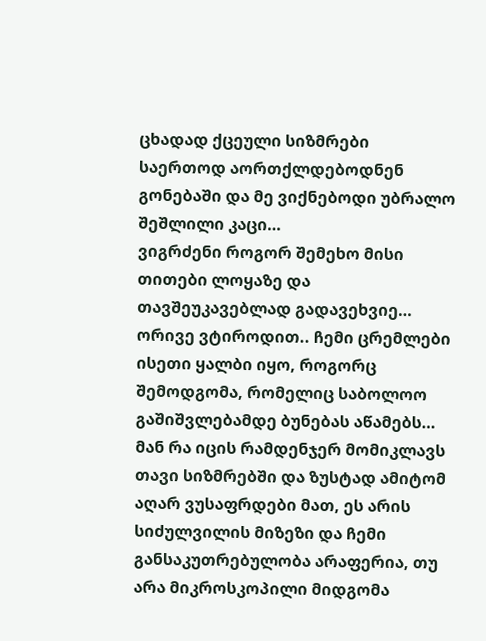ცხადად ქცეული სიზმრები საერთოდ აორთქლდებოდნენ გონებაში და მე ვიქნებოდი უბრალო შეშლილი კაცი…
ვიგრძენი როგორ შემეხო მისი თითები ლოყაზე და თავშეუკავებლად გადავეხვიე…
ორივე ვტიროდით.. ჩემი ცრემლები ისეთი ყალბი იყო, როგორც შემოდგომა, რომელიც საბოლოო გაშიშვლებამდე ბუნებას აწამებს…
მან რა იცის რამდენჯერ მომიკლავს თავი სიზმრებში და ზუსტად ამიტომ აღარ ვუსაფრდები მათ, ეს არის სიძულვილის მიზეზი და ჩემი განსაკუთრებულობა არაფერია, თუ არა მიკროსკოპილი მიდგომა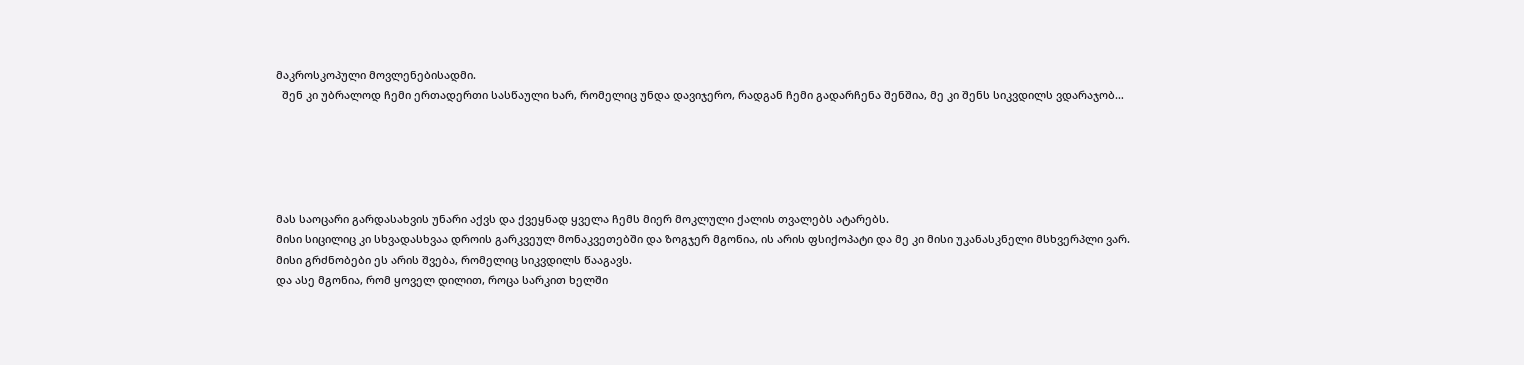მაკროსკოპული მოვლენებისადმი.
  შენ კი უბრალოდ ჩემი ერთადერთი სასწაული ხარ, რომელიც უნდა დავიჯერო, რადგან ჩემი გადარჩენა შენშია, მე კი შენს სიკვდილს ვდარაჯობ…





მას საოცარი გარდასახვის უნარი აქვს და ქვეყნად ყველა ჩემს მიერ მოკლული ქალის თვალებს ატარებს.
მისი სიცილიც კი სხვადასხვაა დროის გარკვეულ მონაკვეთებში და ზოგჯერ მგონია, ის არის ფსიქოპატი და მე კი მისი უკანასკნელი მსხვერპლი ვარ.
მისი გრძნობები ეს არის შვება, რომელიც სიკვდილს წააგავს.
და ასე მგონია, რომ ყოველ დილით, როცა სარკით ხელში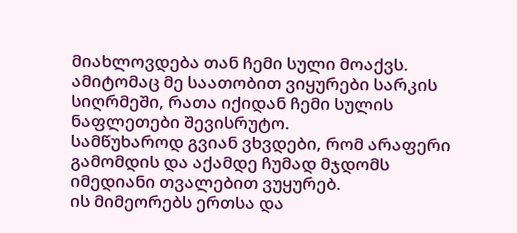მიახლოვდება თან ჩემი სული მოაქვს. ამიტომაც მე საათობით ვიყურები სარკის სიღრმეში, რათა იქიდან ჩემი სულის ნაფლეთები შევისრუტო.
სამწუხაროდ გვიან ვხვდები, რომ არაფერი გამომდის და აქამდე ჩუმად მჯდომს იმედიანი თვალებით ვუყურებ.
ის მიმეორებს ერთსა და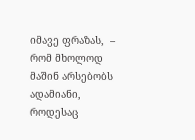იმავე ფრაზას,  – რომ მხოლოდ მაშინ არსებობს ადამიანი, როდესაც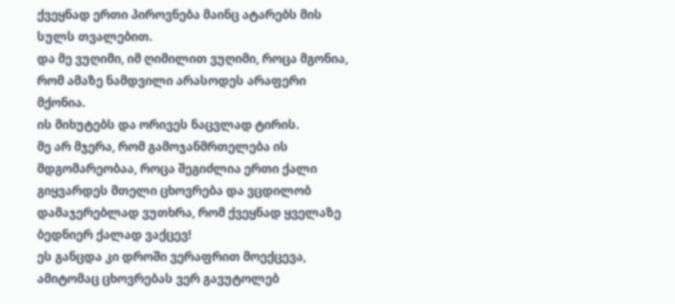ქვეყნად ერთი პიროვნება მაინც ატარებს მის სულს თვალებით.
და მე ვუღიმი, იმ ღიმილით ვუღიმი, როცა მგონია, რომ ამაზე ნამდვილი არასოდეს არაფერი მქონია.
ის მიხუტებს და ორივეს ნაცვლად ტირის.
მე არ მჯერა, რომ გამოჯანმრთელება ის მდგომარეობაა, როცა შეგიძლია ერთი ქალი გიყვარდეს მთელი ცხოვრება და ვცდილობ დამაჯერებლად ვუთხრა, რომ ქვეყნად ყველაზე ბედნიერ ქალად ვაქცევ!
ეს განცდა კი დროში ვერაფრით მოექცევა, ამიტომაც ცხოვრებას ვერ გავუტოლებ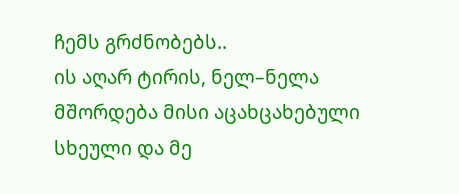ჩემს გრძნობებს..
ის აღარ ტირის, ნელ–ნელა მშორდება მისი აცახცახებული სხეული და მე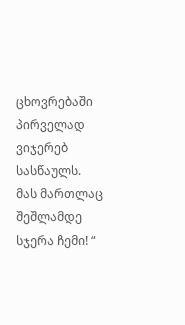ცხოვრებაში პირველად ვიჯერებ სასწაულს.
მას მართლაც შეშლამდე სჯერა ჩემი! “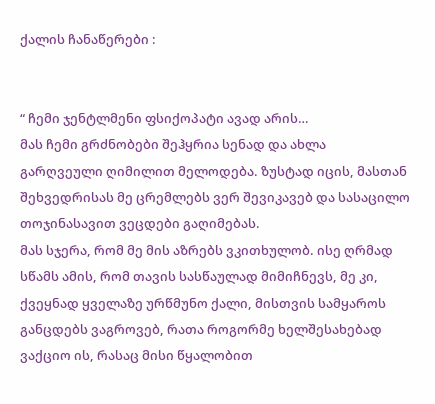ქალის ჩანაწერები :


“ ჩემი ჯენტლმენი ფსიქოპატი ავად არის…
მას ჩემი გრძნობები შეჰყრია სენად და ახლა გარღვეული ღიმილით მელოდება. ზუსტად იცის, მასთან შეხვედრისას მე ცრემლებს ვერ შევიკავებ და სასაცილო თოჯინასავით ვეცდები გაღიმებას.
მას სჯერა, რომ მე მის აზრებს ვკითხულობ. ისე ღრმად სწამს ამის, რომ თავის სასწაულად მიმიჩნევს, მე კი, ქვეყნად ყველაზე ურწმუნო ქალი, მისთვის სამყაროს განცდებს ვაგროვებ, რათა როგორმე ხელშესახებად ვაქციო ის, რასაც მისი წყალობით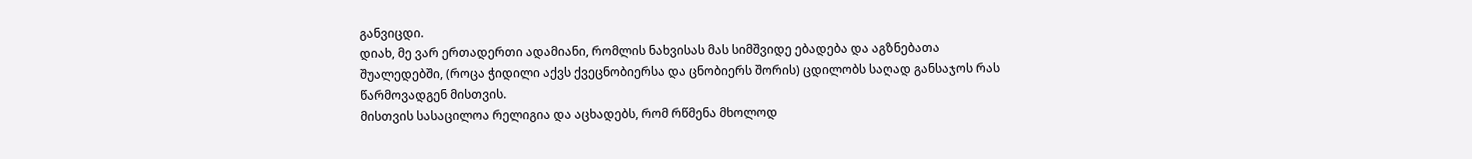განვიცდი.
დიახ, მე ვარ ერთადერთი ადამიანი, რომლის ნახვისას მას სიმშვიდე ებადება და აგზნებათა შუალედებში, (როცა ჭიდილი აქვს ქვეცნობიერსა და ცნობიერს შორის) ცდილობს საღად განსაჯოს რას წარმოვადგენ მისთვის.
მისთვის სასაცილოა რელიგია და აცხადებს, რომ რწმენა მხოლოდ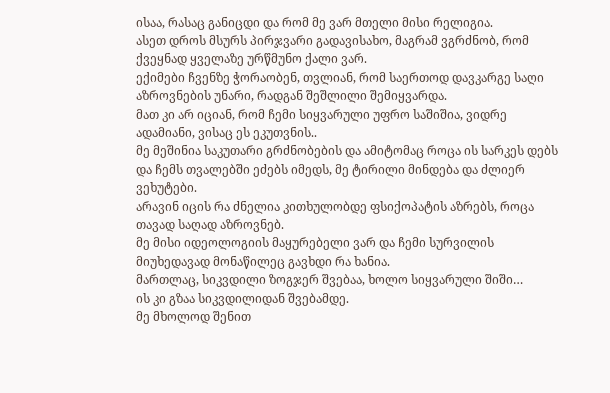ისაა, რასაც განიცდი და რომ მე ვარ მთელი მისი რელიგია.
ასეთ დროს მსურს პირჯვარი გადავისახო, მაგრამ ვგრძნობ, რომ ქვეყნად ყველაზე ურწმუნო ქალი ვარ.
ექიმები ჩვენზე ჭორაობენ, თვლიან, რომ საერთოდ დავკარგე საღი აზროვნების უნარი, რადგან შეშლილი შემიყვარდა.
მათ კი არ იციან, რომ ჩემი სიყვარული უფრო საშიშია, ვიდრე ადამიანი, ვისაც ეს ეკუთვნის..
მე მეშინია საკუთარი გრძნობების და ამიტომაც როცა ის სარკეს დებს და ჩემს თვალებში ეძებს იმედს, მე ტირილი მინდება და ძლიერ ვეხუტები.
არავინ იცის რა ძნელია კითხულობდე ფსიქოპატის აზრებს, როცა თავად საღად აზროვნებ.
მე მისი იდეოლოგიის მაყურებელი ვარ და ჩემი სურვილის მიუხედავად მონაწილეც გავხდი რა ხანია.
მართლაც, სიკვდილი ზოგჯერ შვებაა, ხოლო სიყვარული შიში…
ის კი გზაა სიკვდილიდან შვებამდე.
მე მხოლოდ შენით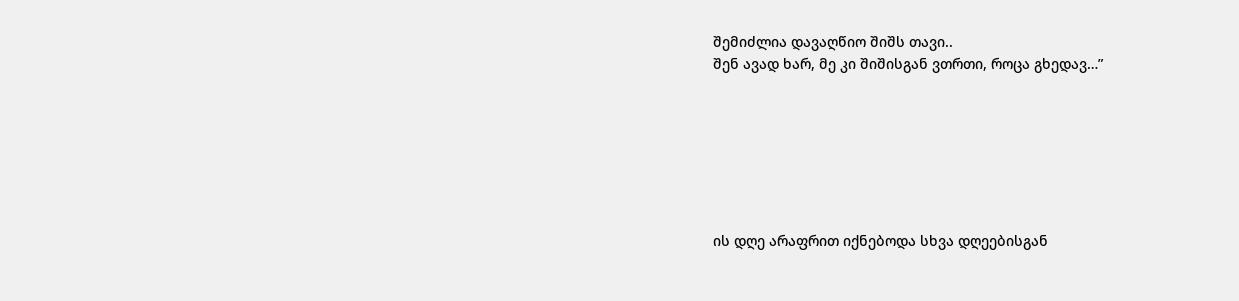შემიძლია დავაღწიო შიშს თავი..
შენ ავად ხარ, მე კი შიშისგან ვთრთი, როცა გხედავ…”







ის დღე არაფრით იქნებოდა სხვა დღეებისგან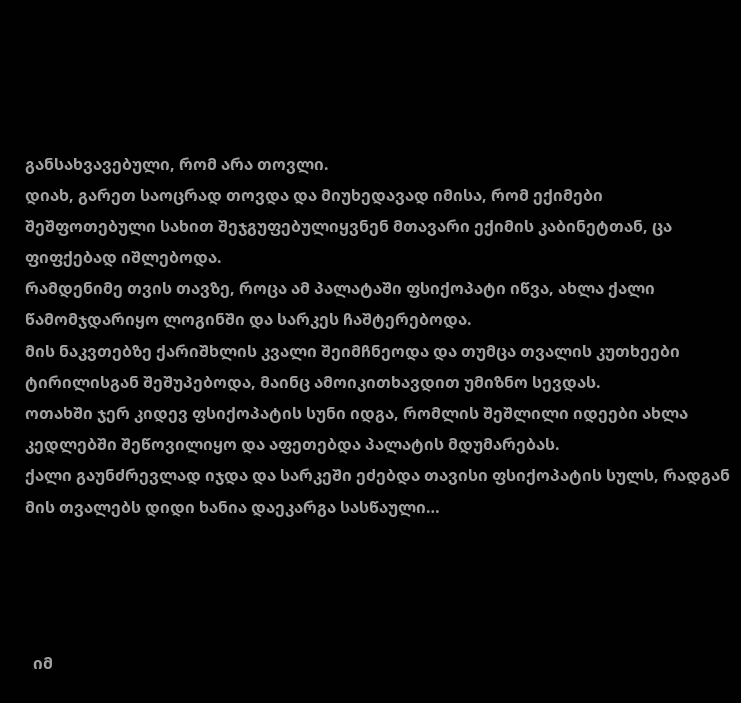განსახვავებული, რომ არა თოვლი.
დიახ, გარეთ საოცრად თოვდა და მიუხედავად იმისა, რომ ექიმები შეშფოთებული სახით შეჯგუფებულიყვნენ მთავარი ექიმის კაბინეტთან, ცა ფიფქებად იშლებოდა.
რამდენიმე თვის თავზე, როცა ამ პალატაში ფსიქოპატი იწვა, ახლა ქალი წამომჯდარიყო ლოგინში და სარკეს ჩაშტერებოდა.
მის ნაკვთებზე ქარიშხლის კვალი შეიმჩნეოდა და თუმცა თვალის კუთხეები ტირილისგან შეშუპებოდა, მაინც ამოიკითხავდით უმიზნო სევდას.
ოთახში ჯერ კიდევ ფსიქოპატის სუნი იდგა, რომლის შეშლილი იდეები ახლა კედლებში შეწოვილიყო და აფეთებდა პალატის მდუმარებას.
ქალი გაუნძრევლად იჯდა და სარკეში ეძებდა თავისი ფსიქოპატის სულს, რადგან მის თვალებს დიდი ხანია დაეკარგა სასწაული…




  იმ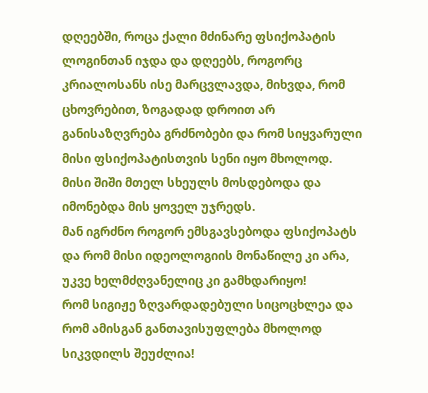დღეებში, როცა ქალი მძინარე ფსიქოპატის ლოგინთან იჯდა და დღეებს, როგორც კრიალოსანს ისე მარცვლავდა, მიხვდა, რომ ცხოვრებით, ზოგადად დროით არ განისაზღვრება გრძნობები და რომ სიყვარული მისი ფსიქოპატისთვის სენი იყო მხოლოდ.
მისი შიში მთელ სხეულს მოსდებოდა და იმონებდა მის ყოველ უჯრედს.
მან იგრძნო როგორ ემსგავსებოდა ფსიქოპატს და რომ მისი იდეოლოგიის მონაწილე კი არა, უკვე ხელმძღვანელიც კი გამხდარიყო!
რომ სიგიჟე ზღვარდადებული სიცოცხლეა და რომ ამისგან განთავისუფლება მხოლოდ სიკვდილს შეუძლია!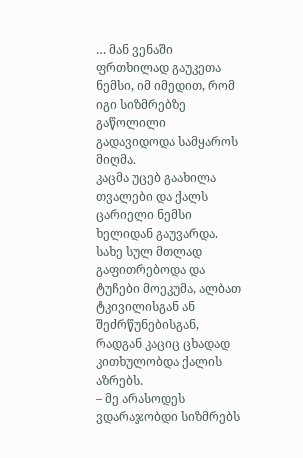… მან ვენაში ფრთხილად გაუკეთა ნემსი, იმ იმედით, რომ იგი სიზმრებზე გაწოლილი გადავიდოდა სამყაროს მიღმა.
კაცმა უცებ გაახილა თვალები და ქალს ცარიელი ნემსი ხელიდან გაუვარდა.
სახე სულ მთლად გაფითრებოდა და ტუჩები მოეკუმა, ალბათ ტკივილისგან ან შეძრწუნებისგან, რადგან კაციც ცხადად კითხულობდა ქალის აზრებს.
– მე არასოდეს ვდარაჯობდი სიზმრებს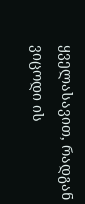ყველასავით, რადგან ვიცოდი ის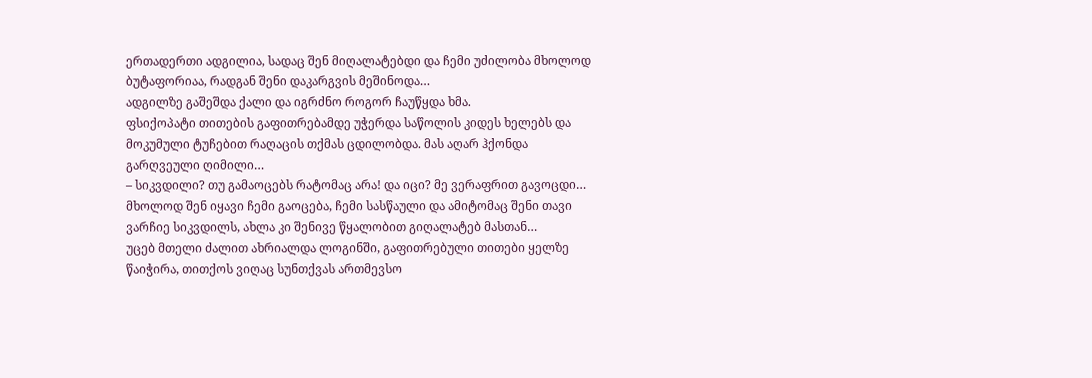ერთადერთი ადგილია, სადაც შენ მიღალატებდი და ჩემი უძილობა მხოლოდ ბუტაფორიაა, რადგან შენი დაკარგვის მეშინოდა…
ადგილზე გაშეშდა ქალი და იგრძნო როგორ ჩაუწყდა ხმა.
ფსიქოპატი თითების გაფითრებამდე უჭერდა საწოლის კიდეს ხელებს და მოკუმული ტუჩებით რაღაცის თქმას ცდილობდა. მას აღარ ჰქონდა გარღვეული ღიმილი…
– სიკვდილი? თუ გამაოცებს რატომაც არა! და იცი? მე ვერაფრით გავოცდი… მხოლოდ შენ იყავი ჩემი გაოცება, ჩემი სასწაული და ამიტომაც შენი თავი ვარჩიე სიკვდილს, ახლა კი შენივე წყალობით გიღალატებ მასთან…
უცებ მთელი ძალით ახრიალდა ლოგინში, გაფითრებული თითები ყელზე წაიჭირა, თითქოს ვიღაც სუნთქვას ართმევსო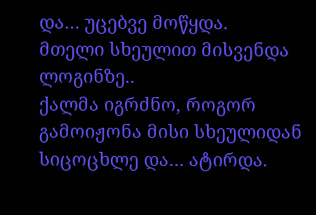და… უცებვე მოწყდა.
მთელი სხეულით მისვენდა ლოგინზე..
ქალმა იგრძნო, როგორ გამოიჟონა მისი სხეულიდან სიცოცხლე და… ატირდა.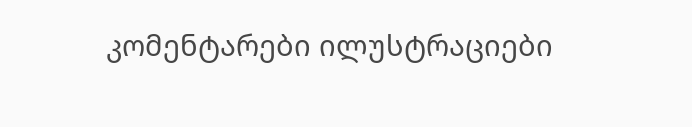კომენტარები ილუსტრაციები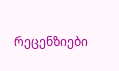რეცენზიები